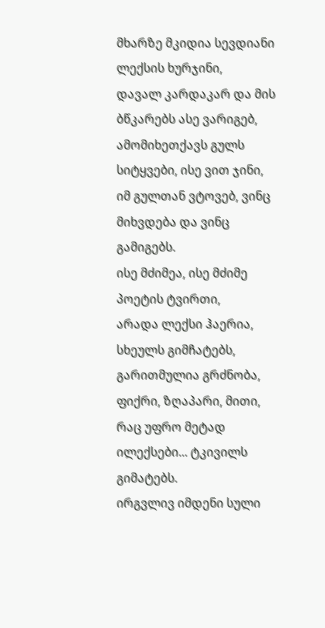მხარზე მკიდია სევდიანი ლექსის ხურჯინი,
დავალ კარდაკარ და მის ბწკარებს ასე ვარიგებ,
ამომიხეთქავს გულს სიტყვები, ისე ვით ჯინი,
იმ გულთან ვტოვებ, ვინც მიხვდება და ვინც გამიგებს.
ისე მძიმეა, ისე მძიმე პოეტის ტვირთი,
არადა ლექსი ჰაერია, სხეულს გიმჩატებს,
გარითმულია გრძნობა, ფიქრი, ზღაპარი, მითი,
რაც უფრო მეტად ილექსები... ტკივილს გიმატებს.
ირგვლივ იმდენი სული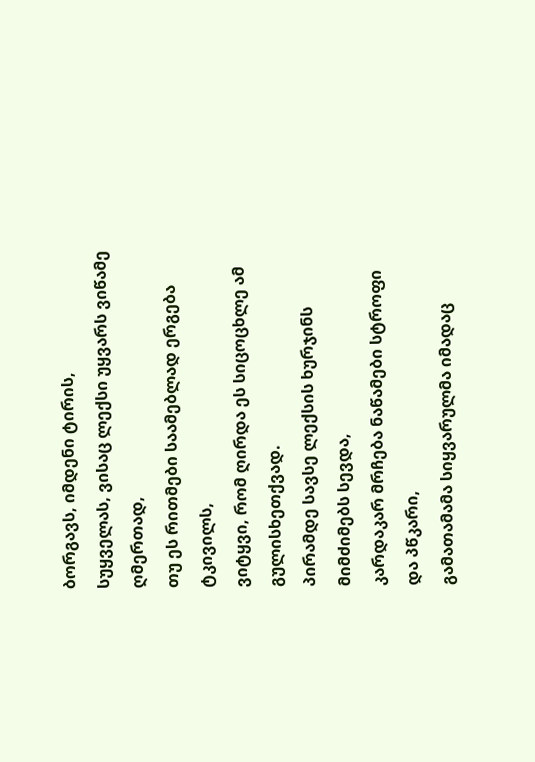ბორგავს, იმდენი ტირის,
სუყველას, ვისაც ლექსი უყვარს ვიწამე ღმერთად,
თუ ეს რითმები საამებლად ერგება ტკივილს,
ვიტყვი, რომ ღირდა ეს სიცოცხლე ამ გულისხეთქვად.
პირამდე სავსე ლექსის ხურჯინს მიმძიმებს სევდა,
კარდაკარ მრჩება ნაწამები სტროფი და პწკარი,
გამათამამა სიყვარულმა იმადაც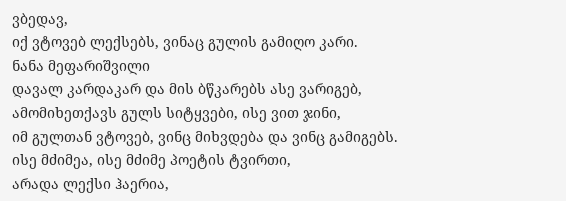ვბედავ,
იქ ვტოვებ ლექსებს, ვინაც გულის გამიღო კარი.
ნანა მეფარიშვილი
დავალ კარდაკარ და მის ბწკარებს ასე ვარიგებ,
ამომიხეთქავს გულს სიტყვები, ისე ვით ჯინი,
იმ გულთან ვტოვებ, ვინც მიხვდება და ვინც გამიგებს.
ისე მძიმეა, ისე მძიმე პოეტის ტვირთი,
არადა ლექსი ჰაერია,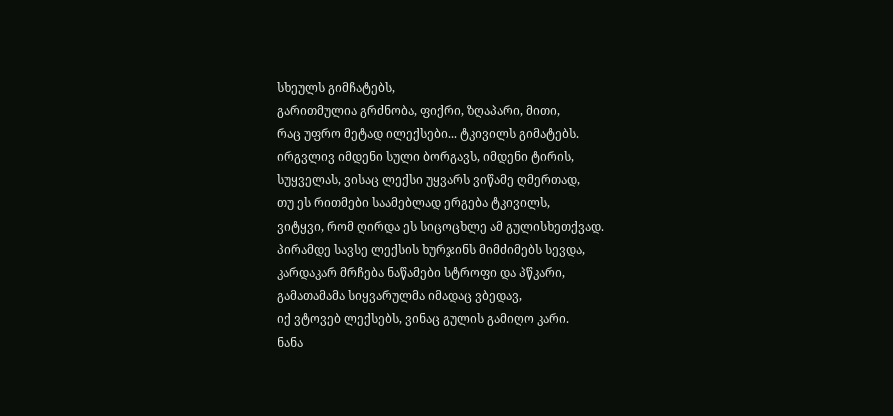სხეულს გიმჩატებს,
გარითმულია გრძნობა, ფიქრი, ზღაპარი, მითი,
რაც უფრო მეტად ილექსები... ტკივილს გიმატებს.
ირგვლივ იმდენი სული ბორგავს, იმდენი ტირის,
სუყველას, ვისაც ლექსი უყვარს ვიწამე ღმერთად,
თუ ეს რითმები საამებლად ერგება ტკივილს,
ვიტყვი, რომ ღირდა ეს სიცოცხლე ამ გულისხეთქვად.
პირამდე სავსე ლექსის ხურჯინს მიმძიმებს სევდა,
კარდაკარ მრჩება ნაწამები სტროფი და პწკარი,
გამათამამა სიყვარულმა იმადაც ვბედავ,
იქ ვტოვებ ლექსებს, ვინაც გულის გამიღო კარი.
ნანა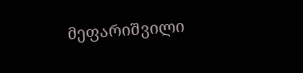მეფარიშვილი